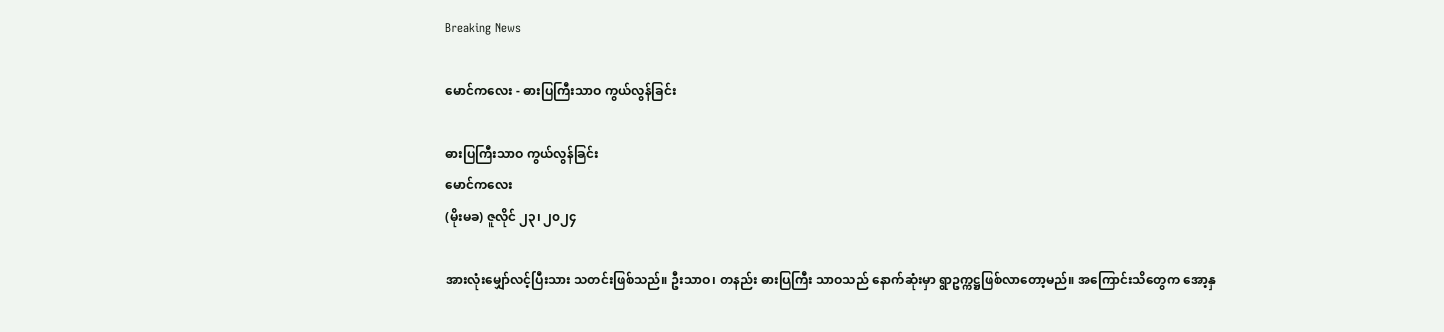Breaking News

မောင်ကလေး - ဓားပြကြီးသာဝ ကွယ်လွန်ခြင်း

ဓားပြကြီးသာဝ ကွယ်လွန်ခြင်း
မောင်ကလေး
(မိုးမခ) ဇူလိုင် ၂၃၊ ၂၀၂၄

အားလုံးမျှော်လင့်ပြီးသား သတင်းဖြစ်သည်။ ဦးသာဝ၊ တနည်း ဓားပြကြီး သာဝသည် နောက်ဆုံးမှာ ရွာဥက္ကဋ္ဌဖြစ်လာတော့မည်။ အကြောင်းသိတွေက အော့နှ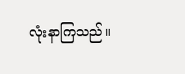လုံးနာကြသည်။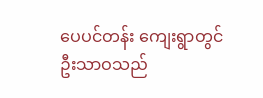ပေပင်တန်း ကျေးရွာတွင် ဦးသာဝသည်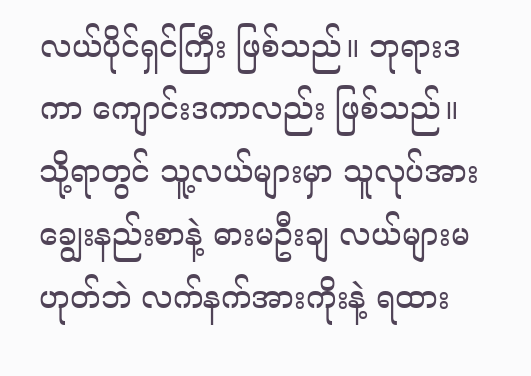လယ်ပိုင်ရှင်ကြီး ဖြစ်သည်။ ဘုရားဒကာ ကျောင်းဒကာလည်း ဖြစ်သည်။ သို့ရာတွင် သူ့လယ်များမှာ သူလုပ်အား ချွေးနည်းစာနဲ့ ဓားမဦးချ လယ်များမဟုတ်ဘဲ လက်နက်အားကိုးနဲ့ ရထား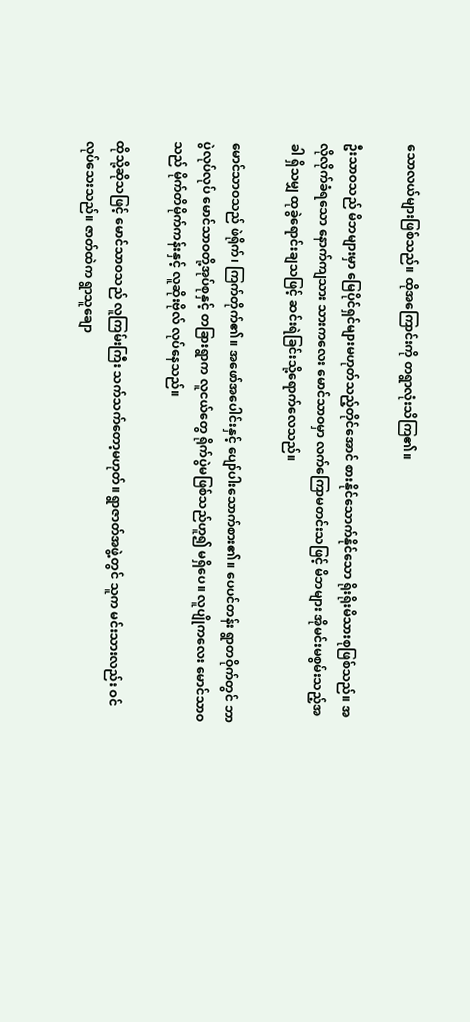သောလယ်များဖြစ်သည်။ ထိုအကြောင်းကို တရွာလုံးသိကြ၏။

ဦးသာဝသည် မိဘများမှာ မြေပိုင်ရှင်များမဟုတ်သည့်တိုင်အောင် စားနိုင်သောက်နိုင်သော ရိုးရိုးမိသားစုဖြစ်သည်။ အလိုလိုက်ခံရသော နောက်ကျသား သားကလေး မောင်သာဝမှာ လက်ကြောမတင်းသဖြင့် မိဘများ အိုမင်းမစွမ်းသည့်အခါ ရှိသမျှ ထုခွဲရောင်းချသဖြင့် ဆင်းရဲခြင်းသို့ရောက်လေသည်။

မောင်သာဝသည် ဖဲရိုက်၊ ကြက်တိုက်၏။ အဖော်အပေါင်းနှင့် ပျော်ပါးသောက်စား၏။ ပေပင်တန်း ရွာတဝိုက်တွင် ဘာပွဲလုပ်လုပ် မောင်သာဝတို့အုပ်စုနှင့် တခြားရွာက လူငယ်တွေ ရိုက်ပွဲမဖြစ်သည်ဟူ၍ မရှိပေ။ လူပျိုကလေး မောင်သာဝသည် မိုက်တိမိုက်ကန်းနှင့် လူဆိုးဗိုလ် လုပ်နေသည်။

ထိုသို့ဆိုသဖြင့် မောင်သာဝသည် လူကြမ်းကြီး သက်သက်တော့မဟုတ်။ ရွာဇာတ်အဖွဲ့တွင် သူက မင်းသားလည်း ဝင်လုပ်သေးသည်။ ဇာတ်ထဲက ရွာသူချော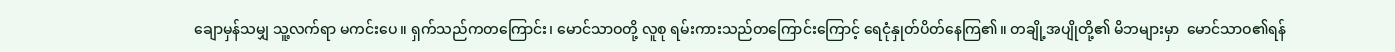ချောမှန်သမျှ သူ့လက်ရာ မကင်းပေ။ ရှက်သည်ကတကြောင်း၊ မောင်သာဝတို့ လူစု ရမ်းကားသည်တကြောင်းကြောင့် ရေငုံနှုတ်ပိတ်နေကြ၏။ တချို့အပျိုတို့၏ မိဘများမှာ  မောင်သာဝ၏ရန်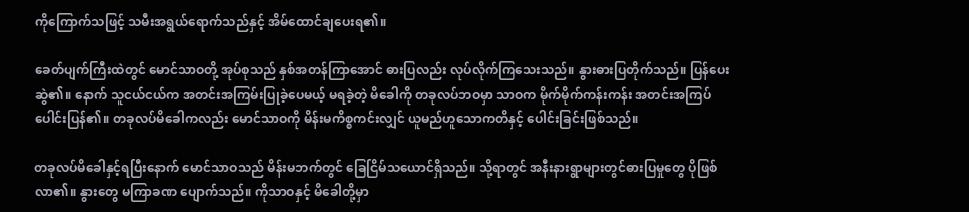ကိုကြောက်သဖြင့် သမီးအရွယ်ရောက်သည်နှင့် အိမ်ထောင်ချပေးရ၏။

ခေတ်ပျက်ကြီးထဲတွင် မောင်သာဝတို့ အုပ်စုသည် နှစ်အတန်ကြာအောင် ဓားပြလည်း လုပ်လိုက်ကြသေးသည်။ နွားဓားပြတိုက်သည်။ ပြန်ပေးဆွဲ၏။ နောက် သူငယ်ငယ်က အတင်းအကြမ်းပြုခဲ့ပေမယ့် မရခဲ့တဲ့ မိခေါကို တခုလပ်ဘဝမှာ သာဝက မိုက်မိုက်ကန်းကန်း အတင်းအကြပ်ပေါင်းပြန်၏။ တခုလပ်မိခေါကလည်း မောင်သာဝကို မိန်းမကိစ္စကင်းလျှင် ယူမည်ဟူသောကတိနှင့် ပေါင်းခြင်းဖြစ်သည်။

တခုလပ်မိခေါနှင့်ရပြီးနောက် မောင်သာဝသည် မိန်းမဘက်တွင် ခြေငြိမ်သယောင်ရှိသည်။ သို့ရာတွင် အနီးနားရွာများတွင်ဓားပြမှုတွေ ပိုဖြစ်လာ၏။ နွားတွေ မကြာခဏ ပျောက်သည်။ ကိုသာဝနှင့် မိခေါတို့မှာ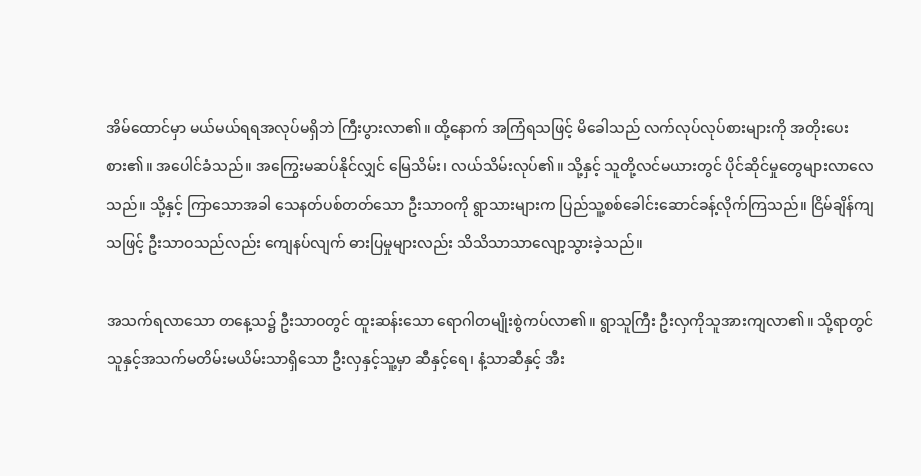အိမ်ထောင်မှာ မယ်မယ်ရရအလုပ်မရှိဘဲ ကြီးပွားလာ၏။ ထို့နောက် အကြံရသဖြင့် မိခေါသည် လက်လုပ်လုပ်စားများကို အတိုးပေးစား၏။ အပေါင်ခံသည်။ အကြွေးမဆပ်နိုင်လျှင် မြေသိမ်း၊ လယ်သိမ်းလုပ်၏။ သို့နှင့် သူတို့လင်မယားတွင် ပိုင်ဆိုင်မှုတွေများလာလေသည်။ သို့နှင့် ကြာသောအခါ သေနတ်ပစ်တတ်သော ဦးသာဝကို ရွာသားများက ပြည်သူ့စစ်ခေါင်းဆောင်ခန့်လိုက်ကြသည်။ ငြိမ်ချိန်ကျသဖြင့် ဦးသာဝသည်လည်း ကျေနပ်လျက် ဓားပြမှုများလည်း သိသိသာသာလျော့သွားခဲ့သည်။

အသက်ရလာသော တနေ့သ၌ ဦးသာဝတွင် ထူးဆန်းသော ရောဂါတမျိုးစွဲကပ်လာ၏။ ရွာသူကြီး ဦးလှကိုသူအားကျလာ၏။ သို့ရာတွင် သူနှင့်အသက်မတိမ်းမယိမ်းသာရှိသော ဦးလှနှင့်သူ့မှာ ဆီနှင့်ရေ၊ နံ့သာဆီနှင့် အီး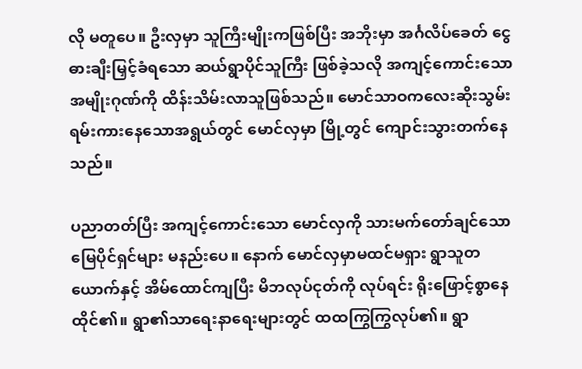လို မတူပေ။ ဦးလှမှာ သူကြီးမျိုးကဖြစ်ပြီး အဘိုးမှာ အင်္ဂလိပ်ခေတ် ငွေဓားချီးမြှင့်ခံရသော ဆယ်ရွာပိုင်သူကြီး ဖြစ်ခဲ့သလို အကျင့်ကောင်းသောအမျိုးဂုဏ်ကို ထိန်းသိမ်းလာသူဖြစ်သည်။ မောင်သာဝကလေးဆိုးသွမ်းရမ်းကားနေသောအရွယ်တွင် မောင်လှမှာ မြို့တွင် ကျောင်းသွားတက်နေသည်။

ပညာတတ်ပြီး အကျင့်ကောင်းသော မောင်လှကို သားမက်တော်ချင်သော မြေပိုင်ရှင်များ မနည်းပေ။ နောက် မောင်လှမှာမထင်မရှား ရွာသူတယောက်နှင့် အိမ်ထောင်ကျပြီး မိဘလုပ်ငုတ်ကို လုပ်ရင်း ရိုးဖြောင့်စွာနေထိုင်၏။ ရွာ၏သာရေးနာရေးများတွင် ထထကြွကြွလုပ်၏။ ရွာ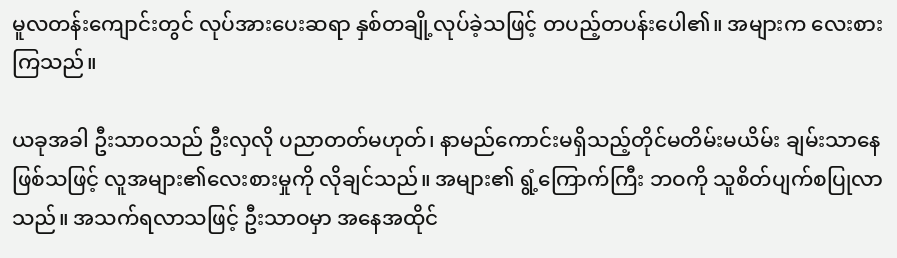မူလတန်းကျောင်းတွင် လုပ်အားပေးဆရာ နှစ်တချို့လုပ်ခဲ့သဖြင့် တပည့်တပန်းပေါ၏။ အများက လေးစားကြသည်။

ယခုအခါ ဦးသာဝသည် ဦးလှလို ပညာတတ်မဟုတ်၊ နာမည်ကောင်းမရှိသည့်တိုင်မတိမ်းမယိမ်း ချမ်းသာနေဖြစ်သဖြင့် လူအများ၏လေးစားမှုကို လိုချင်သည်။ အများ၏ ရွံ့ကြောက်ကြီး ဘဝကို သူစိတ်ပျက်စပြုလာသည်။ အသက်ရလာသဖြင့် ဦးသာဝမှာ အနေအထိုင်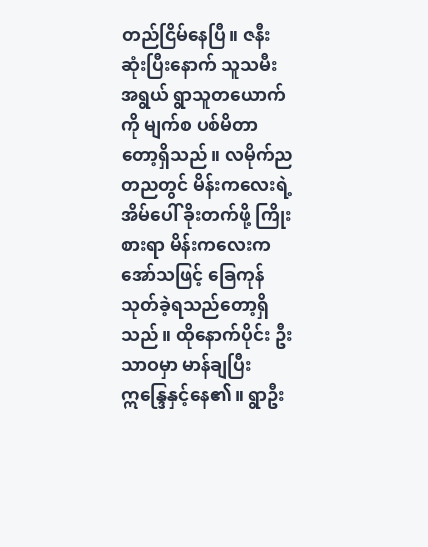တည်ငြိမ်နေပြီ။ ဇနီးဆုံးပြီးနောက် သူသမီးအရွယ် ရွာသူတယောက်ကို မျက်စ ပစ်မိတာတော့ရှိသည်။ လမိုက်ညတညတွင် မိန်းကလေးရဲ့ အိမ်ပေါ် ခိုးတက်ဖို့ ကြိုးစားရာ မိန်းကလေးကအော်သဖြင့် ခြေကုန်သုတ်ခဲ့ရသည်တော့ရှိသည်။ ထိုနောက်ပိုင်း ဦးသာဝမှာ မာန်ချပြီး ဣန္ဒြေနှင့်နေ၏။ ရွာဦး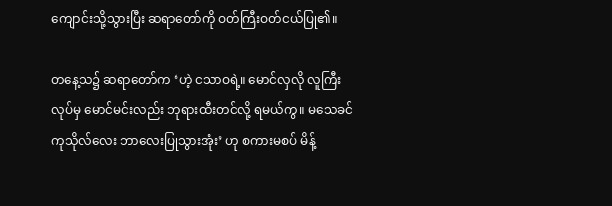ကျောင်းသို့သွားပြီး ဆရာတော်ကို ဝတ်ကြီးဝတ်ငယ်ပြု၏။

တနေ့သ၌ ဆရာတော်က ‘ဟဲ့ ငသာဝရဲ့။ မောင်လှလို လူကြီးလုပ်မှ မောင်မင်းလည်း ဘုရားထီးတင်လို့ ရမယ်ကွ။ မသေခင် ကုသိုလ်လေး ဘာလေးပြုသွားအုံး’ ဟု စကားမစပ် မိန့်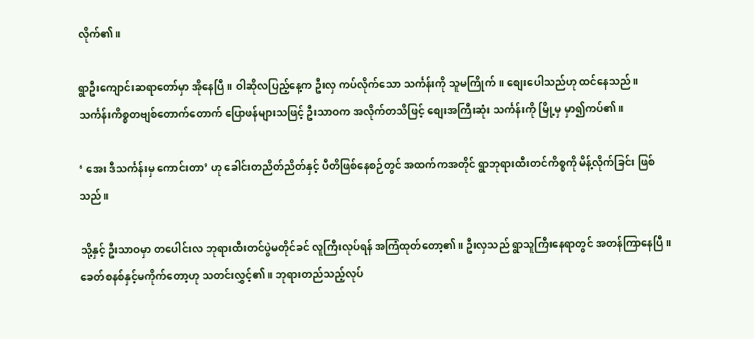လိုက်၏။

ရွာဦးကျောင်းဆရာတော်မှာ အိုနေပြီ။ ဝါဆိုလပြည့်နေ့က ဦးလှ ကပ်လိုက်သော သင်္ကန်းကို သူမကြိုက်။ စျေးပေါသည်ဟု ထင်နေသည်။ သင်္ကန်းကိစ္စတဗျစ်တောက်တောက် ပြောဖန်များသဖြင့် ဦးသာဝက အလိုက်တသိဖြင့် စျေးအကြီးဆုံး သင်္ကန်းကို မြို့မှ မှာ၍ကပ်၏။

‘ အေး ဒီသင်္ကန်းမှ ကောင်းတာ’ ဟု ခေါင်းတညိတ်ညိတ်နှင့် ပီတိဖြစ်နေစဉ်တွင် အထက်ကအတိုင် ရွာဘုရားထီးတင်ကိစ္စကို မိန့်လိုက်ခြင်း ဖြစ်သည်။

သို့နှင့် ဦးသာဝမှာ တပေါင်းလ ဘုရားထီးတင်ပွဲမတိုင်ခင် လူကြီးလုပ်ရန် အကြံထုတ်တော့၏။ ဦးလှသည် ရွာသူကြီးနေရာတွင် အတန်ကြာနေပြီ။ ခေတ်စနစ်နှင့်မကိုက်တော့ဟု သတင်းလွှင့်၏။ ဘုရားတည်သည့်လုပ်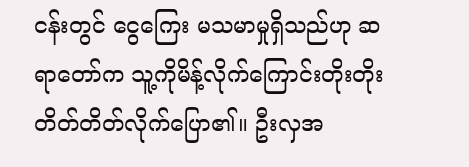ငန်းတွင် ငွေကြေး မသမာမှုရှိသည်ဟု ဆရာတော်က သူ့ကိုမိန့်လိုက်ကြောင်းတိုးတိုးတိတ်တိတ်လိုက်ပြော၏။ ဦးလှအ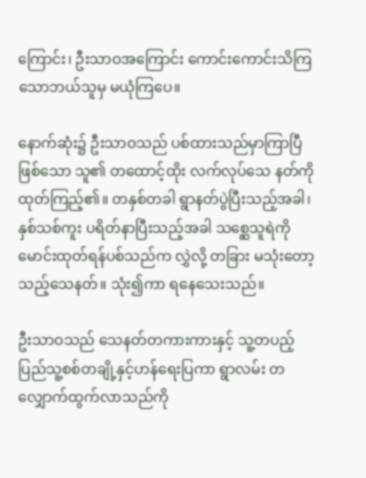ကြောင်း၊ ဦးသာဝအကြောင်း ကောင်းကောင်းသိကြသောဘယ်သူမှ မယုံကြပေ။

နောက်ဆုံး၌ ဦးသာဝသည် ပစ်ထားသည်မှာကြာပြီဖြစ်သော သူ၏ တထောင့်ထိုး လက်လုပ်သေ နတ်ကိုထုတ်ကြည့်၏။ တနှစ်တခါ ရွာနတ်ပွဲပြီးသည့်အခါ၊ နှစ်သစ်ကူး ပရိတ်နာပြီးသည့်အခါ သစ္ဆေသူရဲကို မောင်းထုတ်ရန်ပစ်သည်က လွှဲလို့ တခြား မသုံးတော့သည့်သေနတ်။ သုံး၍ကာ ရနေသေးသည်။

ဦးသာဝသည် သေနတ်တကားကားနှင့် သူ့တပည့်ပြည်သူ့စစ်တချို့နှင့်ဟန်ရေးပြကာ ရွာလမ်း တလျှောက်ထွက်လာသည်ကို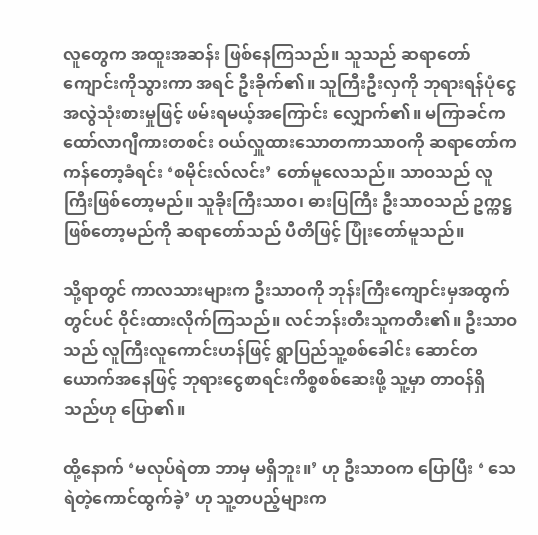လူတွေက အထူးအဆန်း ဖြစ်နေကြသည်။ သူသည် ဆရာတော်ကျောင်းကိုသွားကာ အရင် ဦးခိုက်၏။ သူကြီးဦးလှကို ဘုရားရန်ပုံငွေအလွဲသုံးစားမှုဖြင့် ဖမ်းရမယ့်အကြောင်း လျှောက်၏။ မကြာခင်က ထော်လာဂျီကားတစင်း ဝယ်လှူထားသောတကာသာဝကို ဆရာတော်က ကန်တော့ခံရင်း ‘စမိုင်းလ်လင်း’ တော်မူလေသည်။ သာဝသည် လူကြီးဖြစ်တော့မည်။ သူခိုးကြီးသာဝ၊ ဓားပြကြီး ဦးသာဝသည် ဥက္ကဋ္ဌဖြစ်တော့မည်ကို ဆရာတော်သည် ပီတိဖြင့် ပြုံးတော်မူသည်။

သို့ရာတွင် ကာလသားများက ဦးသာဝကို ဘုန်းကြီးကျောင်းမှအထွက်တွင်ပင် ဝိုင်းထားလိုက်ကြသည်။ လင်ဘန်းတီးသူကတီး၏။ ဦးသာဝသည် လူကြီးလူကောင်းဟန်ဖြင့် ရွာပြည်သူ့စစ်ခေါင်း ဆောင်တယောက်အနေဖြင့် ဘုရားငွေစာရင်းကိစ္စစစ်ဆေးဖို့ သူ့မှာ တာဝန်ရှိသည်ဟု ပြော၏။

ထို့နောက် ‘မလုပ်ရဲတာ ဘာမှ မရှိဘူး။’ ဟု ဦးသာဝက ပြောပြီး ‘ သေရဲတဲ့ကောင်ထွက်ခဲ့’ ဟု သူ့တပည့်များက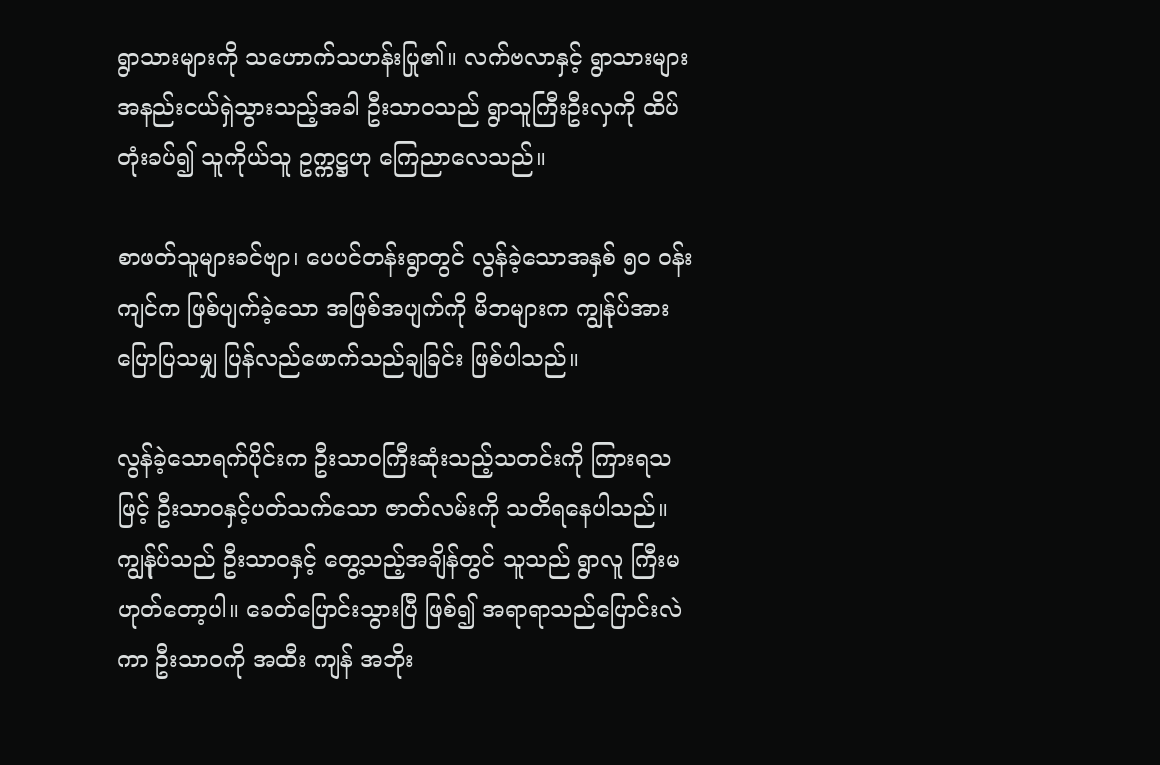ရွာသားများကို သဟောက်သဟန်းပြု၏။ လက်ဗလာနှင့် ရွာသားများ အနည်းငယ်ရှဲသွားသည့်အခါ ဦးသာဝသည် ရွာသူကြီးဦးလှကို ထိပ်တုံးခပ်၍ သူကိုယ်သူ ဥက္ကဋ္ဌဟု ကြေညာလေသည်။

စာဖတ်သူများခင်ဗျာ၊ ပေပင်တန်းရွာတွင် လွန်ခဲ့သောအနှစ် ၅၀ ဝန်းကျင်က ဖြစ်ပျက်ခဲ့သော အဖြစ်အပျက်ကို မိဘများက ကျွန်ုပ်အားပြောပြသမျှ ပြန်လည်ဖောက်သည်ချခြင်း ဖြစ်ပါသည်။

လွန်ခဲ့သောရက်ပိုင်းက ဦးသာဝကြီးဆုံးသည့်သတင်းကို ကြားရသဖြင့် ဦးသာဝနှင့်ပတ်သက်သော ဇာတ်လမ်းကို သတိရနေပါသည်။ ကျွန်ုပ်သည် ဦးသာဝနှင့် တွေ့သည့်အချိန်တွင် သူသည် ရွာလူ ကြီးမဟုတ်တော့ပါ။ ခေတ်ပြောင်းသွားပြီ ဖြစ်၍ အရာရာသည်ပြောင်းလဲကာ ဦးသာဝကို အထီး ကျန် အဘိုး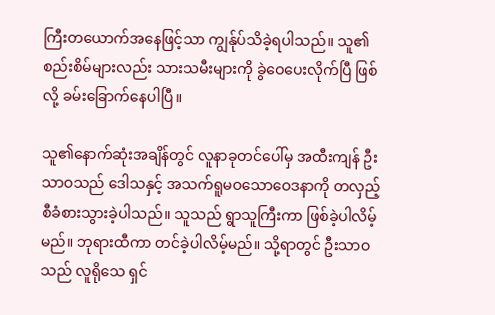ကြီးတယောက်အနေဖြင့်သာ ကျွန်ုပ်သိခဲ့ရပါသည်။ သူ၏စည်းစိမ်များလည်း သားသမီးများကို ခွဲဝေပေးလိုက်ပြီ ဖြစ်လို့ ခမ်းခြောက်နေပါပြီ။

သူ၏နောက်ဆုံးအချိန်တွင် လူနာခုတင်ပေါ်မှ အထီးကျန် ဦးသာဝသည် ဒေါသနှင့် အသက်ရူမဝသောဝေဒနာကို တလှည့်စီခံစားသွားခဲ့ပါသည်။ သူသည် ရွာသူကြီးကာ ဖြစ်ခဲ့ပါလိမ့်မည်။ ဘုရားထီကာ တင်ခဲ့ပါလိမ့်မည်။ သို့ရာတွင် ဦးသာဝသည် လူရိုသေ ရှင်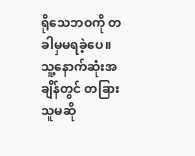ရိုသေဘဝကို တခါမှမရခဲ့ပေ။ သူ့နောက်ဆုံးအချိန်တွင် တခြားသူမဆို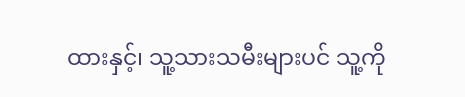ထားနှင့်၊ သူ့သားသမီးများပင် သူ့ကို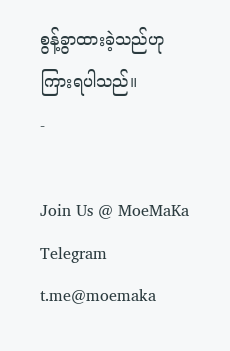စွန့်ခွာထားခဲ့သည်ဟု ကြားရပါသည်။
-

Join Us @ MoeMaKa Telegram
t.me@moemaka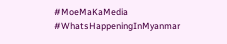#MoeMaKaMedia
#WhatsHappeningInMyanmar